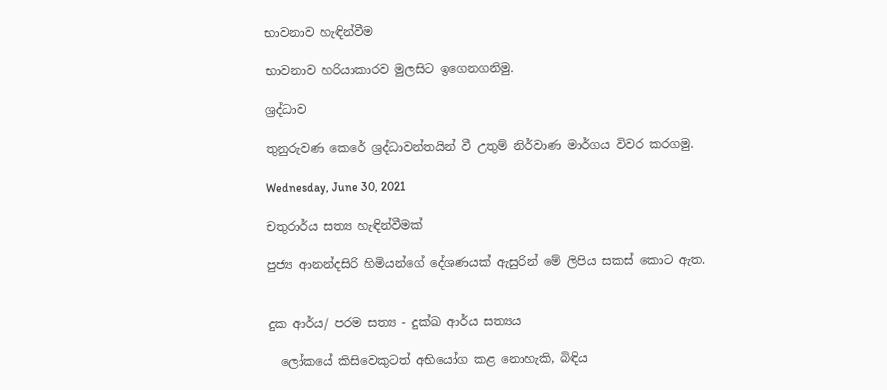භාවනාව හැඳින්වීම

භාවනාව හරියාකාරව මුලසිට ඉගෙනගනිමු.

ශ්‍රද්ධාව

තුනුරුවණ කෙරේ ශ්‍රද්ධාවන්තයින් වී උතුම් නිර්වාණ මාර්ගය විවර කරගමු.

Wednesday, June 30, 2021

චතුරාර්ය සත්‍ය හැඳින්වීමක්

පුජ්‍ය ආනන්දසිරි හිමියන්ගේ දේශණයක් ඇසුරින් මේ ලිපිය සකස් කොට ඇත.


දුක ආර්ය/ පරම සත්‍ය - දුක්ඛ ආර්ය සත්‍යය

  ලෝකයේ කිසිවෙකුටත් අභියෝග කළ නොහැකි, බිඳිය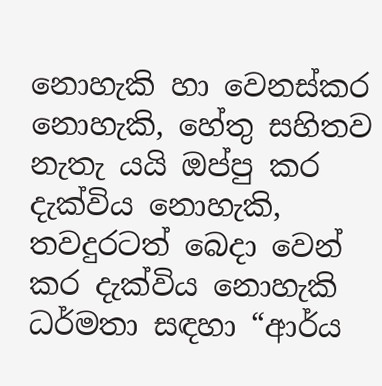නොහැකි හා වෙනස්කර නොහැකි, හේතු සහිතව නැතැ යයි ඔප්පු කර දැක්විය නොහැකි, තවදුරටත් බෙදා වෙන් කර දැක්විය නොහැකි ධර්මතා සඳහා “ආර්ය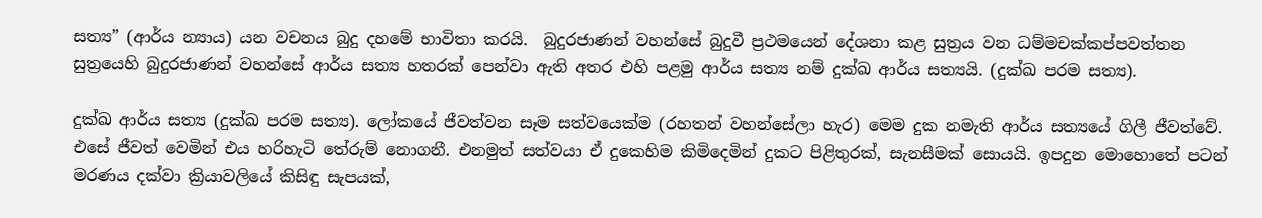සත්‍ය” (ආර්ය න්‍යාය) යන වචනය බුදු දහමේ භාවිතා කරයි.  බුදුරජාණන් වහන්සේ බුදුවී ප්‍රථමයෙන් දේශනා කළ සුත්‍රය වන ධම්මචක්කප්පවත්තන සුත්‍රයෙහි බුදුරජාණන් වහන්සේ ආර්ය සත්‍ය හතරක් පෙන්වා ඇති අතර එහි පළමු ආර්ය සත්‍ය නම් දුක්ඛ ආර්ය සත්‍යයි. (දුක්ඛ පරම සත්‍ය).

දුක්ඛ ආර්ය සත්‍ය (දුක්ඛ පරම සත්‍ය). ලෝකයේ ජීවත්වන සෑම සත්වයෙක්ම (රහතන් වහන්සේලා හැර) මෙම දුක නමැති ආර්ය සත්‍යයේ ගිලී ජීවත්වේ. එසේ ජීවත් වෙමින් එය හරිහැටි තේරුම් නොගනී. එනමුත් සත්වයා ඒ දුකෙහිම කිමිදෙමින් දුකට පිළිතුරක්, සැනසීමක් සොයයි. ඉපදුන මොහොතේ පටන් මරණය දක්වා ක්‍රියාවලියේ කිසිඳු සැපයක්,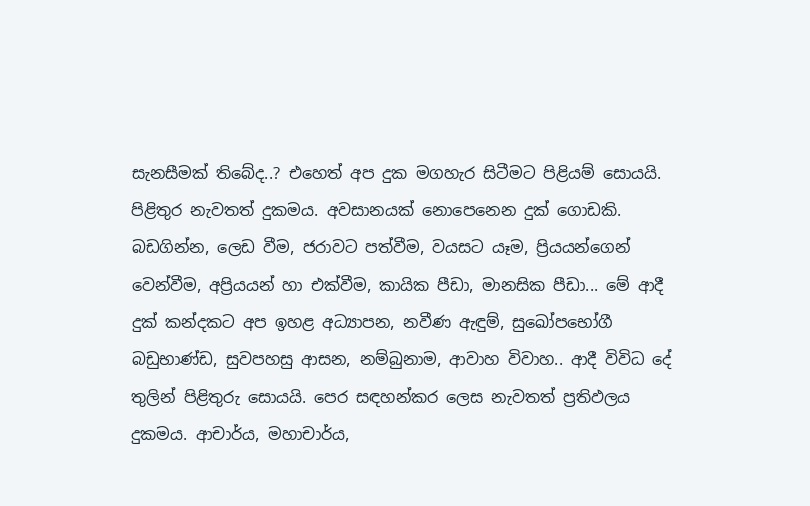සැනසීමක් තිබේද..? එහෙත් අප දුක මගහැර සිටීමට පිළියම් සොයයි. පිළිතුර නැවතත් දුකමය. අවසානයක් නොපෙනෙන දුක් ගොඩකි. බඩගින්න, ලෙඩ වීම, ජරාවට පත්වීම, වයසට යෑම, ප්‍රියයන්ගෙන් වෙන්වීම, අප්‍රියයන් හා එක්වීම, කායික පීඩා, මානසික පීඩා... මේ ආදී දුක් කන්දකට අප ඉහළ අධ්‍යාපන, නවීණ ඇඳුම්, සුඛෝපභෝගී බඩුභාණ්ඩ, සුවපහසු ආසන, නම්බුනාම, ආවාහ විවාහ.. ආදී විවිධ දේ තුලින් පිළිතුරු සොයයි. පෙර සඳහන්කර ලෙස නැවතත් ප්‍රතිඵලය දුකමය. ආචාර්ය, මහාචාර්ය,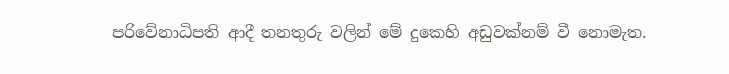පරිවේනාධිපති ආදී තනතුරු වලින් මේ දුකෙහි අඩුවක්නම් වී නොමැත.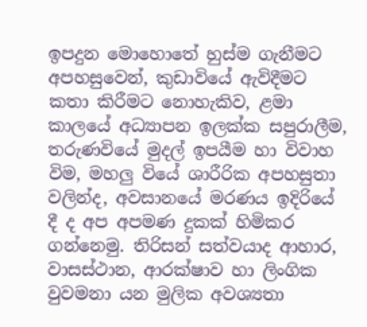ඉපදුන මොහොතේ හුස්ම ගැනීමට අපහසුවෙන්, කුඩාවියේ ඇවිදීමට කතා කිරීමට නොහැකිව, ළමා කාලයේ අධ්‍යාපන ඉලක්ක සපුරාලීම, තරුණවියේ මුදල් ඉපයීම හා විවාහ විම, මහලු වියේ ශාරීරික අපහසුතා වලින්ද, අවසානයේ මරණය ඉදිරියේ දී ද අප අපමණ දුකක් හිමිකර ගන්නෙමු. තිරිසන් සත්වයාද ආහාර, වාසස්ථාන, ආරක්ෂාව හා ලිංගික වුවමනා යන මුලික අවශ්‍යතා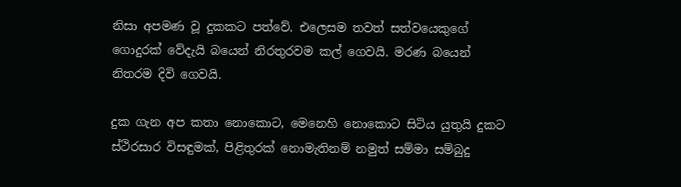නිසා අපමණ වූ දුකකට පත්වේ. එලෙසම තවත් සත්වයෙකුගේ ගොදුරක් වේදැයි බයෙන් නිරතුරවම කල් ගෙවයි. මරණ බයෙන් නිතරම දිවි ගෙවයි.

දුක ගැන අප කතා නොකොට, මෙනෙහි නොකොට සිටිය යුතුයි දුකට ස්ථිරසාර විසඳුමක්, පිළිතුරක් නොමැතිනම් නමුත් සම්මා සම්බුදු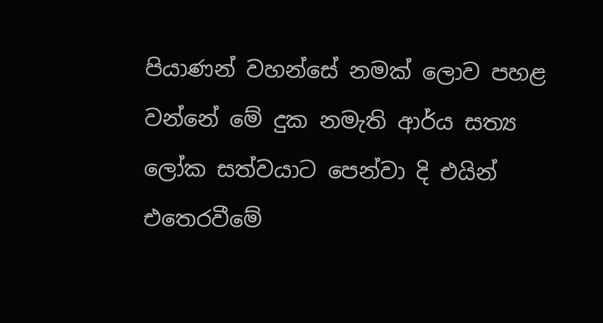පියාණන් වහන්සේ නමක් ලොව පහළ වන්නේ මේ දුක නමැති ආර්ය සත්‍ය ලෝක සත්වයාට පෙන්වා දි එයින් එතෙරවීමේ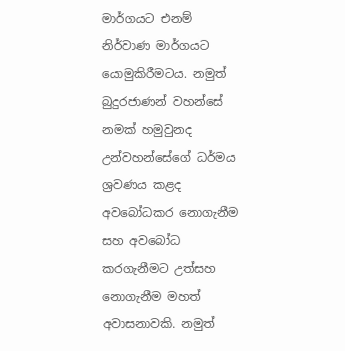මාර්ගයට එනම් නිර්වාණ මාර්ගයට යොමුකිරීමටය. නමුත් බුදුරජාණන් වහන්සේ නමක් හමුවුනද උන්වහන්සේගේ ධර්මය ශ්‍රවණය කළද අවබෝධකර නොගැනීම සහ අවබෝධ කරගැනීමට උත්සහ නොගැනීම මහත් අවාසනාවකි. නමුත්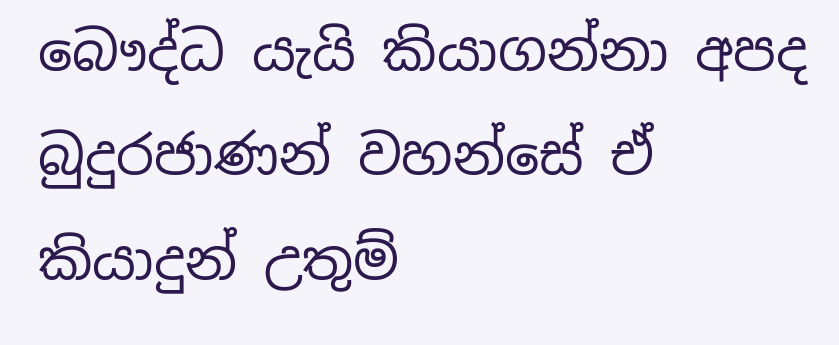බෞද්ධ යැයි කියාගන්නා අපද බුදුරජාණන් වහන්සේ ඒ කියාදුන් උතුම්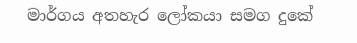මාර්ගය අතහැර ලෝකයා සමග දුකේ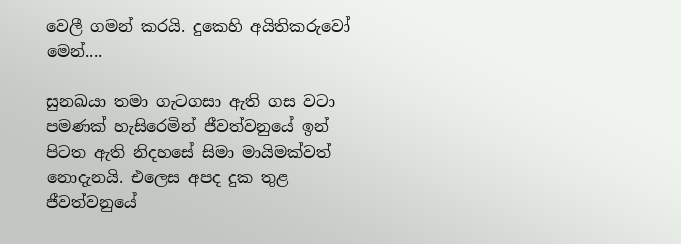වෙලී ගමන් කරයි. දුකෙහි අයිතිකරුවෝ මෙන්....

සුනඛයා තමා ගැටගසා ඇති ගස වටා පමණක් හැසිරෙමින් ජීවත්වනුයේ ඉන් පිටත ඇති නිදහසේ සිමා මායිමක්වත් නොදැනයි. එලෙස අපද දුක තුළ ජීවත්වනුයේ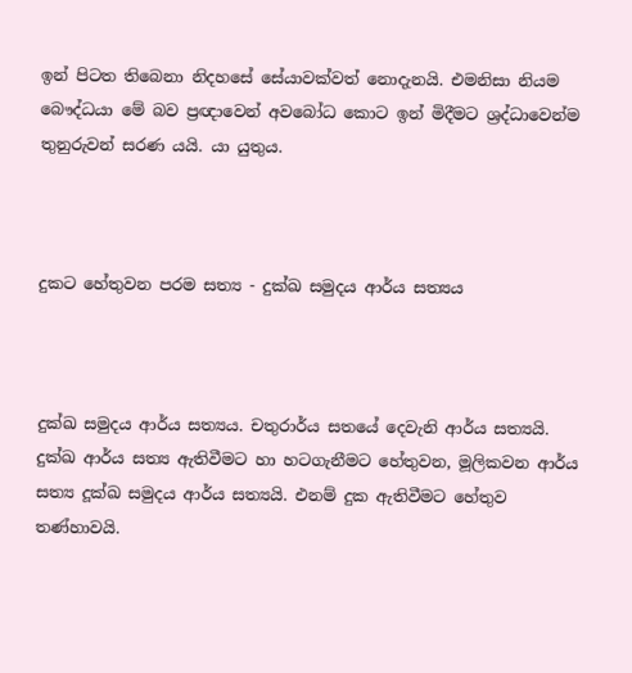ඉන් පිටත තිබෙනා නිදහසේ සේයාවක්වත් නොදැනයි. එමනිසා නියම බෞද්ධයා මේ බව ප්‍රඥාවෙන් අවබෝධ කොට ඉන් මිදීමට ශ්‍රද්ධාවෙන්ම තුනුරුවන් සරණ යයි. යා යුතුය.



දුකට හේතුවන පරම සත්‍ය - දුක්ඛ සමුදය ආර්ය සත්‍යය



දුක්ඛ සමුදය ආර්ය සත්‍යය. චතුරාර්ය සතයේ දෙවැනි ආර්ය සත්‍යයි. දුක්ඛ ආර්ය සත්‍ය ඇතිවීමට හා හටගැනීමට හේතුවන, මූලිකවන ආර්ය සත්‍ය දූක්ඛ සමුදය ආර්ය සත්‍යයි. එනම් දුක ඇතිවීමට හේතුව තණ්හාවයි.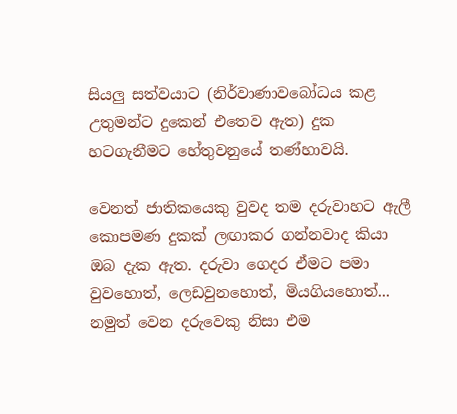සියලු සත්වයාට (නිර්වාණාවබෝධය කළ උතුමන්ට දුකෙන් එතෙව ඇත) දුක හටගැනීමට හේතුවනුයේ තණ්හාවයි.

වෙනත් ජාතිකයෙකු වුවද තම දරුවාහට ඇලී කොපමණ දුකක් ලඟාකර ගන්නවාද කියා ඔබ දැක ඇත. දරුවා ගෙදර ඒමට පමා වුවහොත්, ලෙඩවුනහොත්, මියගියහොත්... නමුත් වෙන දරුවෙකු නිසා එම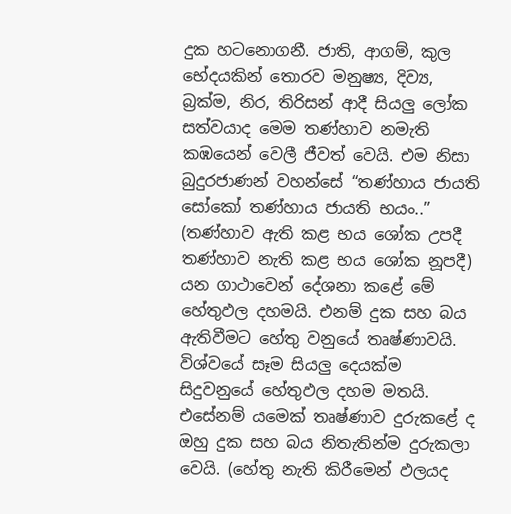දුක හටනොගනී. ජාති, ආගම්, කුල භේදයකින් තොරව මනුෂ්‍ය, දිව්‍ය, බ්‍රක්ම, නිර, තිරිසන් ආදී සියලු ලෝක සත්වයාද මෙම තණ්හාව නමැති කඹයෙන් වෙලී ජීවත් වෙයි. එම නිසා බුදුරජාණන් වහන්සේ “තණ්හාය ජායති සෝකෝ තණ්හාය ජායති භයං..” (තණ්හාව ඇති කළ භය ශෝක උපදී තණ්හාව නැති කළ භය ශෝක නූපදී) යන ගාථාවෙන් දේශනා කළේ මේ හේතුඵල දහමයි. එනම් දුක සහ බය ඇතිවීමට හේතු වනුයේ තෘෂ්ණාවයි. විශ්වයේ සෑම සියලු දෙයක්ම සිදුවනුයේ හේතුඵල දහම මතයි. එසේනම් යමෙක් තෘෂ්ණාව දුරුකළේ ද  ඔහු දුක සහ බය නිතැතින්ම දුරුකලා වෙයි. (හේතු නැති කිරීමෙන් ඵලයද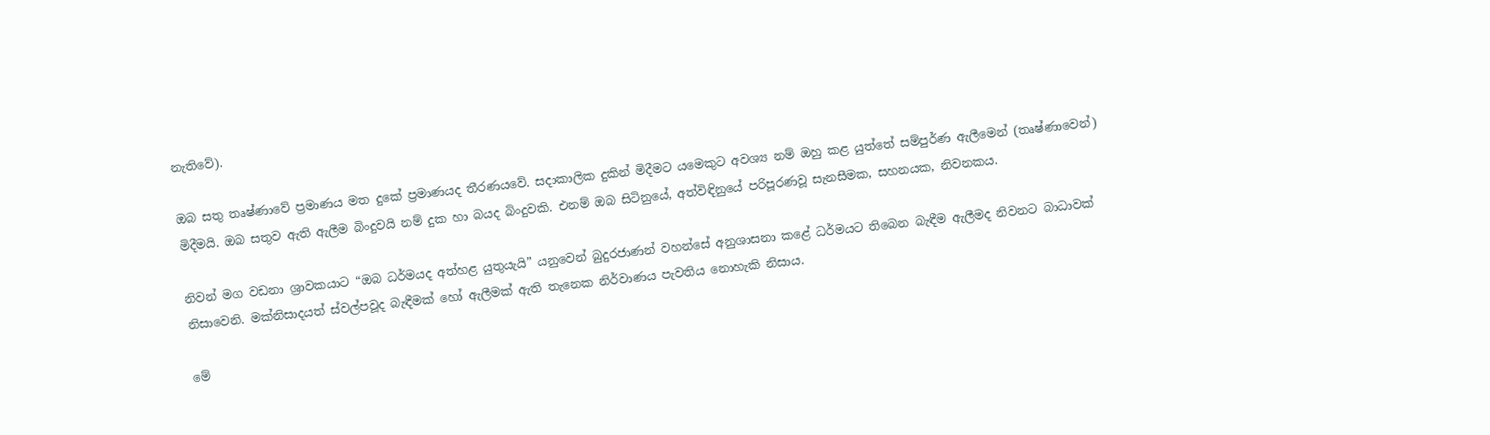නැතිවේ).

ඔබ සතු තෘෂ්ණාවේ ප්‍රමාණය මත දුකේ ප්‍රමාණයද තීරණයවේ. සදාකාලික දුකින් මිදීමට යමෙකුට අවශ්‍ය නම් ඔහු කළ යුත්තේ සම්පුර්ණ ඇලීමෙන් (තෘෂ්ණාවෙන්) මිදීමයි. ඔබ සතුව ඇති ඇලීම බිංදුවයි නම් දුක හා බයද බිංදුවකි. එනම් ඔබ සිටිනුයේ, අත්විඳිනුයේ පරිපූරණවූ සැනසීමක, සහනයක, නිවනකය.

නිවන් මග වඩනා ශ්‍රාවකයාට “ඔබ ධර්මයද අත්හළ යුතුයැයි” යනුවෙන් බුදුරජාණන් වහන්සේ අනුශාසනා කළේ ධර්මයට තිබෙන බැඳීම ඇලීමද නිවනට බාධාවක් නිසාවෙනි. මක්නිසාදයත් ස්වල්පවූද බැඳීමක් හෝ ඇලීමක් ඇති තැනෙක නිර්වාණය පැවතිය නොහැකි නිසාය.

මේ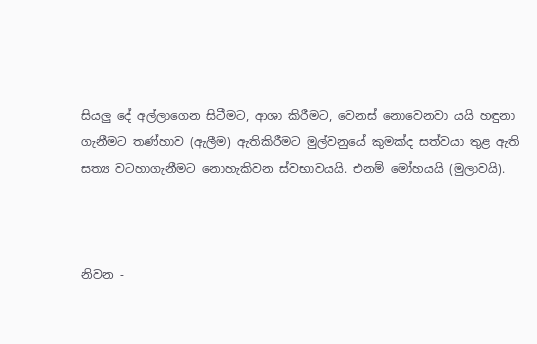සියලු දේ අල්ලාගෙන සිටීමට, ආශා කිරීමට, වෙනස් නොවෙනවා යයි හඳුනා ගැනීමට තණ්හාව (ඇලීම) ඇතිකිරීමට මුල්වනුයේ කුමක්ද සත්වයා තුළ ඇති සත්‍ය වටහාගැනීමට නොහැකිවන ස්වභාවයයි. එනම් මෝහයයි (මුලාවයි).



නිවන -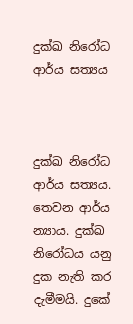දුක්ඛ නිරෝධ ආර්ය සත්‍යය



දුක්ඛ නිරෝධ ආර්ය සත්‍යය. තෙවන ආර්ය න්‍යාය. දුක්ඛ නිරෝධය යනු දුක නැති කර දැමීමයි. දුකේ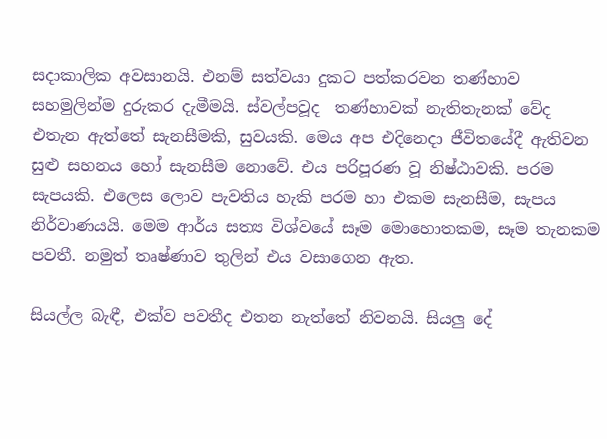සදාකාලික අවසානයි. එනම් සත්වයා දුකට පත්කරවන තණ්හාව සහමුලින්ම දුරුකර දැමීමයි. ස්වල්පවූද  තණ්හාවක් නැතිතැනක් වේද එතැන ඇත්තේ සැනසීමකි, සුවයකි. මෙය අප එදිනෙදා ජීවිතයේදී ඇතිවන සුළු සහනය හෝ සැනසීම නොවේ. එය පරිපූරණ වූ නිෂ්ඨාවකි. පරම සැපයකි. එලෙස ලොව පැවතිය හැකි පරම හා එකම සැනසීම, සැපය නිර්වාණයයි. මෙම ආර්ය සත්‍ය විශ්වයේ සෑම මොහොතකම, සෑම තැනකම පවතී. නමුත් තෘෂ්ණාව තුලින් එය වසාගෙන ඇත.

සියල්ල බැඳී, එක්ව පවතීද එතන නැත්තේ නිවනයි. සියලු දේ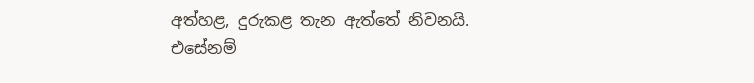අත්හළ, දුරුකළ තැන ඇත්තේ නිවනයි. එසේනම්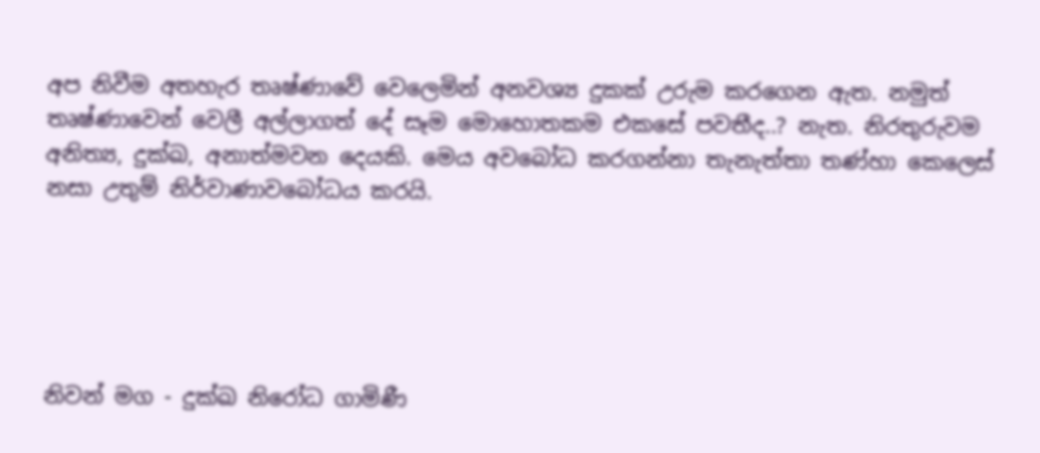අප නිවීම අතහැර තෘෂ්ණාවේ වෙලෙමින් අනවශ්‍ය දුකක් උරුම කරගෙන ඇත. නමුත් තෘෂ්ණාවෙන් වෙලී අල්ලාගත් දේ සෑම මොහොතකම එකසේ පවතීද..? නැත. නිරතුරුවම අනිත්‍ය, දුක්ඛ, අනාත්මවන දෙයකි. මෙය අවබෝධ කරගන්නා තැනැත්තා තණ්හා කෙලෙස් නසා උතුම් නිර්වාණාවබෝධය කරයි.





නිවන් මග - දුක්ඛ නිරෝධ ගාමිණී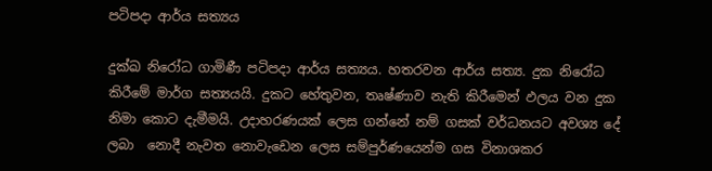පටිපදා ආර්ය සත්‍යය

දුක්ඛ නිරෝධ ගාමිණී පටිපදා ආර්ය සත්‍යය. හතරවන ආර්ය සත්‍ය. දුක නිරෝධ කිරීමේ මාර්ග සත්‍යයයි. දුකට හේතුවන, තෘෂ්ණාව නැති කිරීමෙන් ඵලය වන දුක නිමා කොට දැමීමයි. උදාහරණයක් ලෙස ගන්නේ නම් ගසක් වර්ධනයට අවශ්‍ය දේ ලබා  නොදී නැවත නොවැඩෙන ලෙස සම්පුර්ණයෙන්ම ගස විනාශකර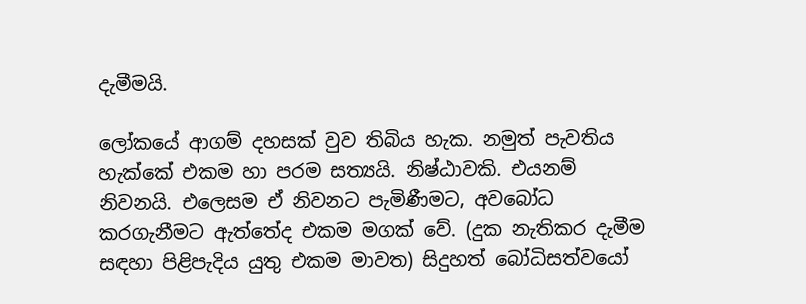දැමීමයි.

ලෝකයේ ආගම් දහසක් වුව තිබිය හැක. නමුත් පැවතිය හැක්කේ එකම හා පරම සත්‍යයි. නිෂ්ඨාවකි. එයනම් නිවනයි. එලෙසම ඒ නිවනට පැමිණීමට, අවබෝධ කරගැනීමට ඇත්තේද එකම මගක් වේ. (දුක නැතිකර දැමීම සඳහා පිළිපැදිය යුතු එකම මාවත) සිදුහත් බෝධිසත්වයෝ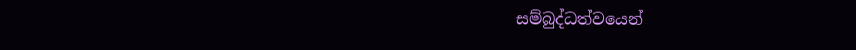සම්බුද්ධත්වයෙන්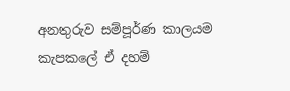අනතුරුව සම්පූර්ණ කාලයම කැපකලේ ඒ දහම්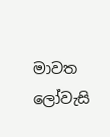මාවත ලෝවැසි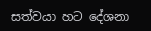සත්වයා හට දේශනා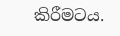කිරීමටය.